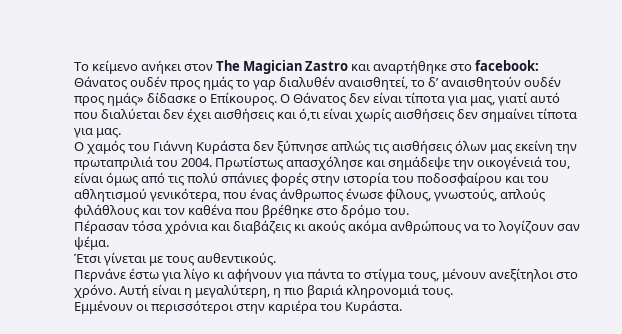Το κείμενο ανήκει στον The Magician Zastro και αναρτήθηκε στο facebook:
Θάνατος ουδέν προς ημάς το γαρ διαλυθέν αναισθητεί, το δ’ αναισθητούν ουδέν προς ημάς» δίδασκε ο Επίκουρος. Ο Θάνατος δεν είναι τίποτα για μας, γιατί αυτό που διαλύεται δεν έχει αισθήσεις και ό,τι είναι χωρίς αισθήσεις δεν σημαίνει τίποτα για μας.
Ο χαμός του Γιάννη Κυράστα δεν ξύπνησε απλώς τις αισθήσεις όλων μας εκείνη την πρωταπριλιά του 2004. Πρωτίστως απασχόλησε και σημάδεψε την οικογένειά του, είναι όμως από τις πολύ σπάνιες φορές στην ιστορία του ποδοσφαίρου και του αθλητισμού γενικότερα, που ένας άνθρωπος ένωσε φίλους, γνωστούς, απλούς φιλάθλους και τον καθένα που βρέθηκε στο δρόμο του.
Πέρασαν τόσα χρόνια και διαβάζεις κι ακούς ακόμα ανθρώπους να το λογίζουν σαν ψέμα.
Έτσι γίνεται με τους αυθεντικούς.
Περνάνε έστω για λίγο κι αφήνουν για πάντα το στίγμα τους, μένουν ανεξίτηλοι στο χρόνο. Αυτή είναι η μεγαλύτερη, η πιο βαριά κληρονομιά τους.
Εμμένουν οι περισσότεροι στην καριέρα του Κυράστα.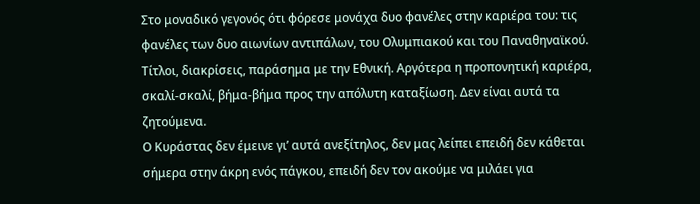Στο μοναδικό γεγονός ότι φόρεσε μονάχα δυο φανέλες στην καριέρα του: τις φανέλες των δυο αιωνίων αντιπάλων, του Ολυμπιακού και του Παναθηναϊκού.
Τίτλοι, διακρίσεις, παράσημα με την Εθνική. Αργότερα η προπονητική καριέρα, σκαλί-σκαλί, βήμα-βήμα προς την απόλυτη καταξίωση. Δεν είναι αυτά τα ζητούμενα.
Ο Κυράστας δεν έμεινε γι’ αυτά ανεξίτηλος, δεν μας λείπει επειδή δεν κάθεται σήμερα στην άκρη ενός πάγκου, επειδή δεν τον ακούμε να μιλάει για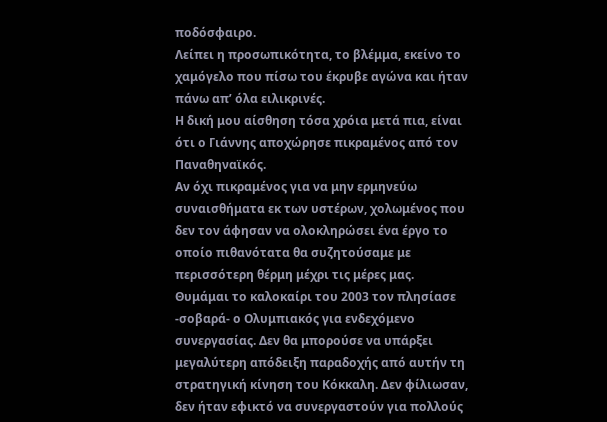ποδόσφαιρο.
Λείπει η προσωπικότητα, το βλέμμα, εκείνο το χαμόγελο που πίσω του έκρυβε αγώνα και ήταν πάνω απ’ όλα ειλικρινές.
Η δική μου αίσθηση τόσα χρόια μετά πια, είναι ότι ο Γιάννης αποχώρησε πικραμένος από τον Παναθηναϊκός.
Αν όχι πικραμένος για να μην ερμηνεύω συναισθήματα εκ των υστέρων, χολωμένος που δεν τον άφησαν να ολοκληρώσει ένα έργο το οποίο πιθανότατα θα συζητούσαμε με περισσότερη θέρμη μέχρι τις μέρες μας.
Θυμάμαι το καλοκαίρι του 2003 τον πλησίασε -σοβαρά- ο Ολυμπιακός για ενδεχόμενο συνεργασίας. Δεν θα μπορούσε να υπάρξει μεγαλύτερη απόδειξη παραδοχής από αυτήν τη στρατηγική κίνηση του Κόκκαλη. Δεν φίλιωσαν, δεν ήταν εφικτό να συνεργαστούν για πολλούς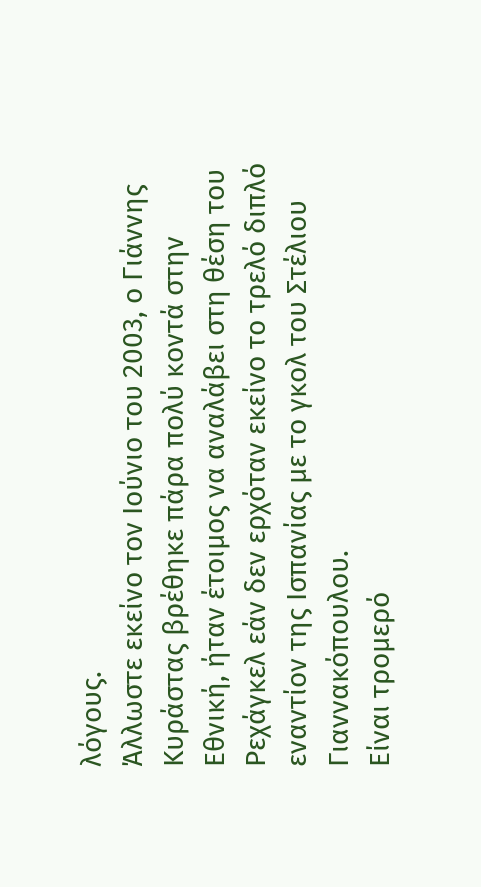λόγους.
Άλλωστε εκείνο τον Ιούνιο του 2003, ο Γιάννης Κυράστας βρέθηκε πάρα πολύ κοντά στην Εθνική, ήταν έτοιμος να αναλάβει στη θέση του Ρεχάγκελ εάν δεν ερχόταν εκείνο το τρελό διπλό εναντίον της Ισπανίας με το γκολ του Στέλιου Γιαννακόπουλου.
Είναι τρομερό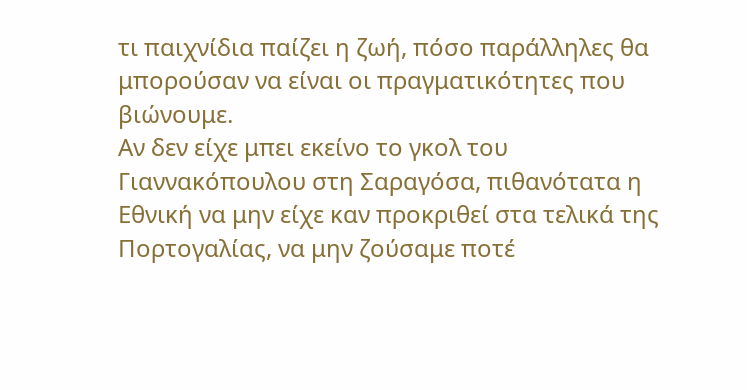τι παιχνίδια παίζει η ζωή, πόσο παράλληλες θα μπορούσαν να είναι οι πραγματικότητες που βιώνουμε.
Αν δεν είχε μπει εκείνο το γκολ του Γιαννακόπουλου στη Σαραγόσα, πιθανότατα η Εθνική να μην είχε καν προκριθεί στα τελικά της Πορτογαλίας, να μην ζούσαμε ποτέ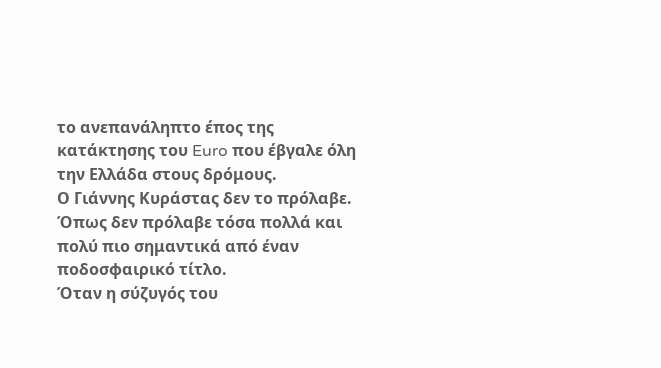το ανεπανάληπτο έπος της κατάκτησης του Euro που έβγαλε όλη την Ελλάδα στους δρόμους.
Ο Γιάννης Κυράστας δεν το πρόλαβε.
Όπως δεν πρόλαβε τόσα πολλά και πολύ πιο σημαντικά από έναν ποδοσφαιρικό τίτλο.
Όταν η σύζυγός του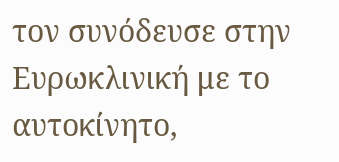τον συνόδευσε στην Ευρωκλινική με το αυτοκίνητο,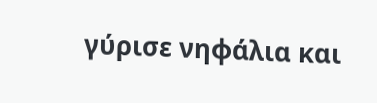γύρισε νηφάλια και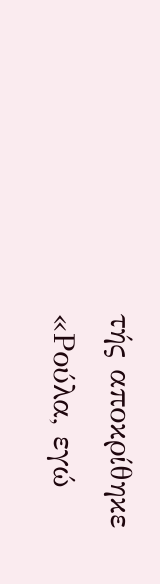τής αποκρίθηκε «Ρούλα, εγώ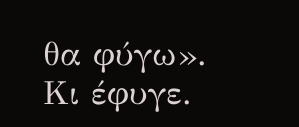θα φύγω».
Κι έφυγε.